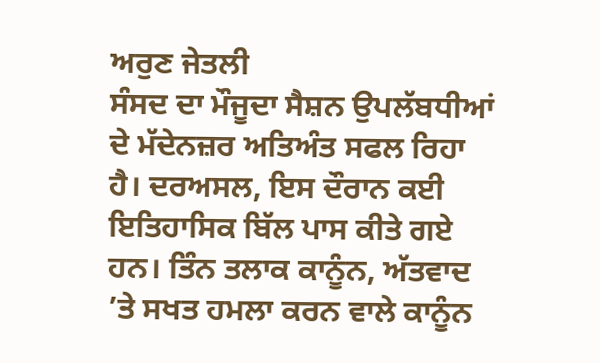ਅਰੁਣ ਜੇਤਲੀ
ਸੰਸਦ ਦਾ ਮੌਜੂਦਾ ਸੈਸ਼ਨ ਉਪਲੱਬਧੀਆਂ ਦੇ ਮੱਦੇਨਜ਼ਰ ਅਤਿਅੰਤ ਸਫਲ ਰਿਹਾ ਹੈ। ਦਰਅਸਲ, ਇਸ ਦੌਰਾਨ ਕਈ ਇਤਿਹਾਸਿਕ ਬਿੱਲ ਪਾਸ ਕੀਤੇ ਗਏ ਹਨ। ਤਿੰਨ ਤਲਾਕ ਕਾਨੂੰਨ, ਅੱਤਵਾਦ ’ਤੇ ਸਖਤ ਹਮਲਾ ਕਰਨ ਵਾਲੇ ਕਾਨੂੰਨ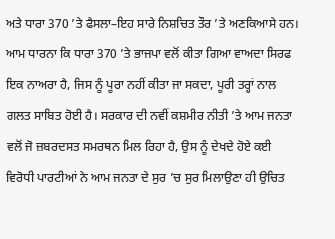ਅਤੇ ਧਾਰਾ 370 ’ਤੇ ਫੈਸਲਾ–ਇਹ ਸਾਰੇ ਨਿਸ਼ਚਿਤ ਤੌਰ ’ਤੇ ਅਣਕਿਆਸੇ ਹਨ। ਆਮ ਧਾਰਨਾ ਕਿ ਧਾਰਾ 370 ’ਤੇ ਭਾਜਪਾ ਵਲੋਂ ਕੀਤਾ ਗਿਆ ਵਾਅਦਾ ਸਿਰਫ ਇਕ ਨਾਅਰਾ ਹੈ, ਜਿਸ ਨੂੰ ਪੂਰਾ ਨਹੀਂ ਕੀਤਾ ਜਾ ਸਕਦਾ, ਪੂਰੀ ਤਰ੍ਹਾਂ ਨਾਲ ਗਲਤ ਸਾਬਿਤ ਹੋਈ ਹੈ। ਸਰਕਾਰ ਦੀ ਨਵੀਂ ਕਸ਼ਮੀਰ ਨੀਤੀ ’ਤੇ ਆਮ ਜਨਤਾ ਵਲੋਂ ਜੋ ਜ਼ਬਰਦਸਤ ਸਮਰਥਨ ਮਿਲ ਰਿਹਾ ਹੈ, ਉਸ ਨੂੰ ਦੇਖਦੇ ਹੋਏ ਕਈ ਵਿਰੋਧੀ ਪਾਰਟੀਆਂ ਨੇ ਆਮ ਜਨਤਾ ਦੇ ਸੁਰ ’ਚ ਸੁਰ ਮਿਲਾਉਣਾ ਹੀ ਉਚਿਤ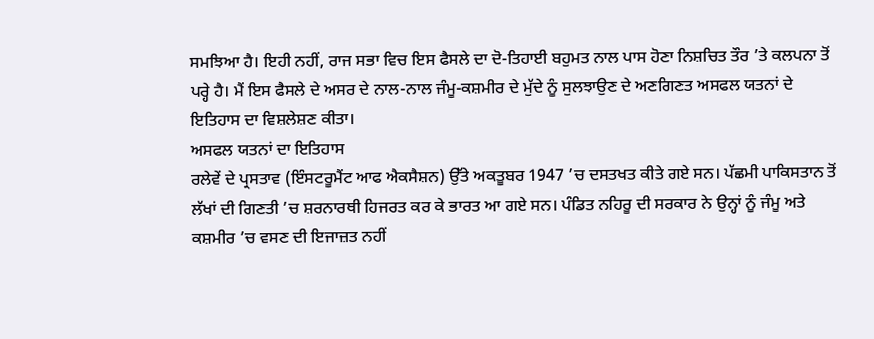ਸਮਝਿਆ ਹੈ। ਇਹੀ ਨਹੀਂ, ਰਾਜ ਸਭਾ ਵਿਚ ਇਸ ਫੈਸਲੇ ਦਾ ਦੋ-ਤਿਹਾਈ ਬਹੁਮਤ ਨਾਲ ਪਾਸ ਹੋਣਾ ਨਿਸ਼ਚਿਤ ਤੌਰ ’ਤੇ ਕਲਪਨਾ ਤੋਂ ਪਰ੍ਹੇ ਹੈ। ਮੈਂ ਇਸ ਫੈਸਲੇ ਦੇ ਅਸਰ ਦੇ ਨਾਲ-ਨਾਲ ਜੰਮੂ-ਕਸ਼ਮੀਰ ਦੇ ਮੁੱਦੇ ਨੂੰ ਸੁਲਝਾਉਣ ਦੇ ਅਣਗਿਣਤ ਅਸਫਲ ਯਤਨਾਂ ਦੇ ਇਤਿਹਾਸ ਦਾ ਵਿਸ਼ਲੇਸ਼ਣ ਕੀਤਾ।
ਅਸਫਲ ਯਤਨਾਂ ਦਾ ਇਤਿਹਾਸ
ਰਲੇਵੇਂ ਦੇ ਪ੍ਰਸਤਾਵ (ਇੰਸਟਰੂਮੈਂਟ ਆਫ ਐਕਸੈਸ਼ਨ) ਉੱਤੇ ਅਕਤੂਬਰ 1947 ’ਚ ਦਸਤਖਤ ਕੀਤੇ ਗਏ ਸਨ। ਪੱਛਮੀ ਪਾਕਿਸਤਾਨ ਤੋਂ ਲੱਖਾਂ ਦੀ ਗਿਣਤੀ ’ਚ ਸ਼ਰਨਾਰਥੀ ਹਿਜਰਤ ਕਰ ਕੇ ਭਾਰਤ ਆ ਗਏ ਸਨ। ਪੰਡਿਤ ਨਹਿਰੂ ਦੀ ਸਰਕਾਰ ਨੇ ਉਨ੍ਹਾਂ ਨੂੰ ਜੰਮੂ ਅਤੇ ਕਸ਼ਮੀਰ ’ਚ ਵਸਣ ਦੀ ਇਜਾਜ਼ਤ ਨਹੀਂ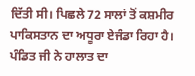ਦਿੱਤੀ ਸੀ। ਪਿਛਲੇ 72 ਸਾਲਾਂ ਤੋਂ ਕਸ਼ਮੀਰ ਪਾਕਿਸਤਾਨ ਦਾ ਅਧੂਰਾ ਏਜੰਡਾ ਰਿਹਾ ਹੈ। ਪੰਡਿਤ ਜੀ ਨੇ ਹਾਲਾਤ ਦਾ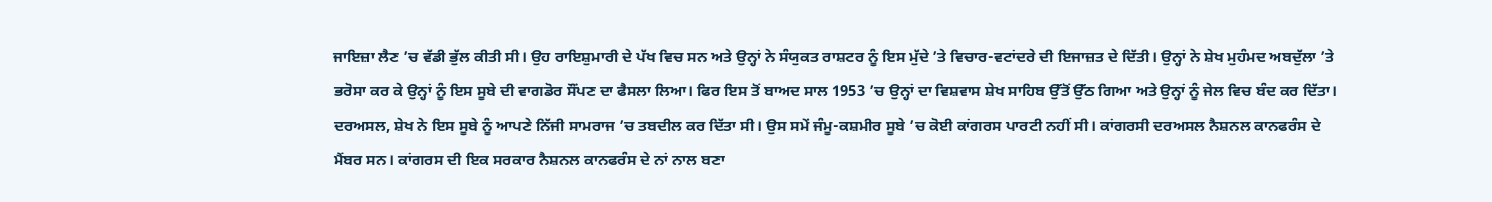ਜਾਇਜ਼ਾ ਲੈਣ ’ਚ ਵੱਡੀ ਭੁੱਲ ਕੀਤੀ ਸੀ। ਉਹ ਰਾਇਸ਼ੁਮਾਰੀ ਦੇ ਪੱਖ ਵਿਚ ਸਨ ਅਤੇ ਉਨ੍ਹਾਂ ਨੇ ਸੰਯੁਕਤ ਰਾਸ਼ਟਰ ਨੂੰ ਇਸ ਮੁੱਦੇ ’ਤੇ ਵਿਚਾਰ-ਵਟਾਂਦਰੇ ਦੀ ਇਜਾਜ਼ਤ ਦੇ ਦਿੱਤੀ। ਉਨ੍ਹਾਂ ਨੇ ਸ਼ੇਖ ਮੁਹੰਮਦ ਅਬਦੁੱਲਾ ’ਤੇ ਭਰੋਸਾ ਕਰ ਕੇ ਉਨ੍ਹਾਂ ਨੂੰ ਇਸ ਸੂਬੇ ਦੀ ਵਾਗਡੋਰ ਸੌਂਪਣ ਦਾ ਫੈਸਲਾ ਲਿਆ। ਫਿਰ ਇਸ ਤੋਂ ਬਾਅਦ ਸਾਲ 1953 ’ਚ ਉਨ੍ਹਾਂ ਦਾ ਵਿਸ਼ਵਾਸ ਸ਼ੇਖ ਸਾਹਿਬ ਉੱਤੋਂ ਉੱਠ ਗਿਆ ਅਤੇ ਉਨ੍ਹਾਂ ਨੂੰ ਜੇਲ ਵਿਚ ਬੰਦ ਕਰ ਦਿੱਤਾ। ਦਰਅਸਲ, ਸ਼ੇਖ ਨੇ ਇਸ ਸੂਬੇ ਨੂੰ ਆਪਣੇ ਨਿੱਜੀ ਸਾਮਰਾਜ ’ਚ ਤਬਦੀਲ ਕਰ ਦਿੱਤਾ ਸੀ। ਉਸ ਸਮੇਂ ਜੰਮੂ-ਕਸ਼ਮੀਰ ਸੂਬੇ ’ਚ ਕੋਈ ਕਾਂਗਰਸ ਪਾਰਟੀ ਨਹੀਂ ਸੀ। ਕਾਂਗਰਸੀ ਦਰਅਸਲ ਨੈਸ਼ਨਲ ਕਾਨਫਰੰਸ ਦੇ ਮੈਂਬਰ ਸਨ। ਕਾਂਗਰਸ ਦੀ ਇਕ ਸਰਕਾਰ ਨੈਸ਼ਨਲ ਕਾਨਫਰੰਸ ਦੇ ਨਾਂ ਨਾਲ ਬਣਾ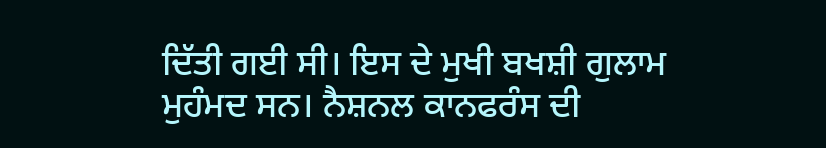ਦਿੱਤੀ ਗਈ ਸੀ। ਇਸ ਦੇ ਮੁਖੀ ਬਖਸ਼ੀ ਗੁਲਾਮ ਮੁਹੰਮਦ ਸਨ। ਨੈਸ਼ਨਲ ਕਾਨਫਰੰਸ ਦੀ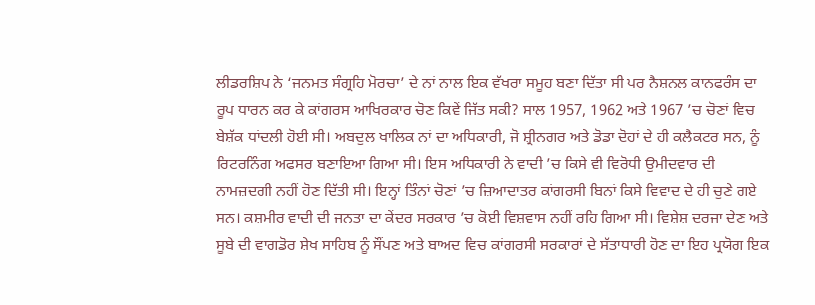ਲੀਡਰਸ਼ਿਪ ਨੇ ‘ਜਨਮਤ ਸੰਗ੍ਰਹਿ ਮੋਰਚਾ’ ਦੇ ਨਾਂ ਨਾਲ ਇਕ ਵੱਖਰਾ ਸਮੂਹ ਬਣਾ ਦਿੱਤਾ ਸੀ ਪਰ ਨੈਸ਼ਨਲ ਕਾਨਫਰੰਸ ਦਾ ਰੂਪ ਧਾਰਨ ਕਰ ਕੇ ਕਾਂਗਰਸ ਆਖਿਰਕਾਰ ਚੋਣ ਕਿਵੇਂ ਜਿੱਤ ਸਕੀ? ਸਾਲ 1957, 1962 ਅਤੇ 1967 ’ਚ ਚੋਣਾਂ ਵਿਚ ਬੇਸ਼ੱਕ ਧਾਂਦਲੀ ਹੋਈ ਸੀ। ਅਬਦੁਲ ਖਾਲਿਕ ਨਾਂ ਦਾ ਅਧਿਕਾਰੀ, ਜੋ ਸ਼੍ਰੀਨਗਰ ਅਤੇ ਡੋਡਾ ਦੋਹਾਂ ਦੇ ਹੀ ਕਲੈਕਟਰ ਸਨ, ਨੂੰ ਰਿਟਰਨਿੰਗ ਅਫਸਰ ਬਣਾਇਆ ਗਿਆ ਸੀ। ਇਸ ਅਧਿਕਾਰੀ ਨੇ ਵਾਦੀ ’ਚ ਕਿਸੇ ਵੀ ਵਿਰੋਧੀ ਉਮੀਦਵਾਰ ਦੀ ਨਾਮਜ਼ਦਗੀ ਨਹੀਂ ਹੋਣ ਦਿੱਤੀ ਸੀ। ਇਨ੍ਹਾਂ ਤਿੰਨਾਂ ਚੋਣਾਂ ’ਚ ਜ਼ਿਆਦਾਤਰ ਕਾਂਗਰਸੀ ਬਿਨਾਂ ਕਿਸੇ ਵਿਵਾਦ ਦੇ ਹੀ ਚੁਣੇ ਗਏ ਸਨ। ਕਸ਼ਮੀਰ ਵਾਦੀ ਦੀ ਜਨਤਾ ਦਾ ਕੇਂਦਰ ਸਰਕਾਰ ’ਚ ਕੋਈ ਵਿਸ਼ਵਾਸ ਨਹੀਂ ਰਹਿ ਗਿਆ ਸੀ। ਵਿਸ਼ੇਸ਼ ਦਰਜਾ ਦੇਣ ਅਤੇ ਸੂਬੇ ਦੀ ਵਾਗਡੋਰ ਸ਼ੇਖ ਸਾਹਿਬ ਨੂੰ ਸੌਂਪਣ ਅਤੇ ਬਾਅਦ ਵਿਚ ਕਾਂਗਰਸੀ ਸਰਕਾਰਾਂ ਦੇ ਸੱਤਾਧਾਰੀ ਹੋਣ ਦਾ ਇਹ ਪ੍ਰਯੋਗ ਇਕ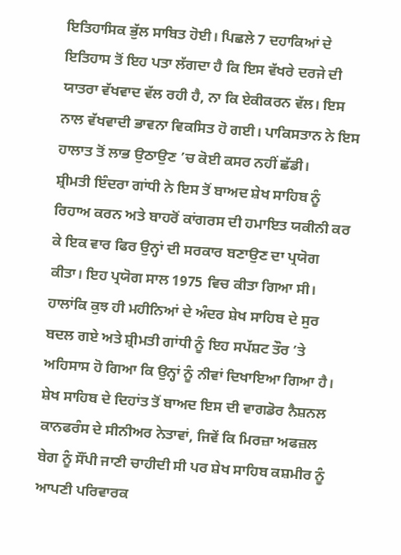ਇਤਿਹਾਸਿਕ ਭੁੱਲ ਸਾਬਿਤ ਹੋਈ। ਪਿਛਲੇ 7 ਦਹਾਕਿਆਂ ਦੇ ਇਤਿਹਾਸ ਤੋਂ ਇਹ ਪਤਾ ਲੱਗਦਾ ਹੈ ਕਿ ਇਸ ਵੱਖਰੇ ਦਰਜੇ ਦੀ ਯਾਤਰਾ ਵੱਖਵਾਦ ਵੱਲ ਰਹੀ ਹੈ, ਨਾ ਕਿ ਏਕੀਕਰਨ ਵੱਲ। ਇਸ ਨਾਲ ਵੱਖਵਾਦੀ ਭਾਵਨਾ ਵਿਕਸਿਤ ਹੋ ਗਈ। ਪਾਕਿਸਤਾਨ ਨੇ ਇਸ ਹਾਲਾਤ ਤੋਂ ਲਾਭ ਉਠਾਉਣ ’ਚ ਕੋਈ ਕਸਰ ਨਹੀਂ ਛੱਡੀ।
ਸ਼੍ਰੀਮਤੀ ਇੰਦਰਾ ਗਾਂਧੀ ਨੇ ਇਸ ਤੋਂ ਬਾਅਦ ਸ਼ੇਖ ਸਾਹਿਬ ਨੂੰ ਰਿਹਾਅ ਕਰਨ ਅਤੇ ਬਾਹਰੋਂ ਕਾਂਗਰਸ ਦੀ ਹਮਾਇਤ ਯਕੀਨੀ ਕਰ ਕੇ ਇਕ ਵਾਰ ਫਿਰ ਉਨ੍ਹਾਂ ਦੀ ਸਰਕਾਰ ਬਣਾਉਣ ਦਾ ਪ੍ਰਯੋਗ ਕੀਤਾ। ਇਹ ਪ੍ਰਯੋਗ ਸਾਲ 1975 ਵਿਚ ਕੀਤਾ ਗਿਆ ਸੀ। ਹਾਲਾਂਕਿ ਕੁਝ ਹੀ ਮਹੀਨਿਆਂ ਦੇ ਅੰਦਰ ਸ਼ੇਖ ਸਾਹਿਬ ਦੇ ਸੁਰ ਬਦਲ ਗਏ ਅਤੇ ਸ਼੍ਰੀਮਤੀ ਗਾਂਧੀ ਨੂੰ ਇਹ ਸਪੱਸ਼ਟ ਤੌਰ ’ਤੇ ਅਹਿਸਾਸ ਹੋ ਗਿਆ ਕਿ ਉਨ੍ਹਾਂ ਨੂੰ ਨੀਵਾਂ ਦਿਖਾਇਆ ਗਿਆ ਹੈ।
ਸ਼ੇਖ ਸਾਹਿਬ ਦੇ ਦਿਹਾਂਤ ਤੋਂ ਬਾਅਦ ਇਸ ਦੀ ਵਾਗਡੋਰ ਨੈਸ਼ਨਲ ਕਾਨਫਰੰਸ ਦੇ ਸੀਨੀਅਰ ਨੇਤਾਵਾਂ, ਜਿਵੇਂ ਕਿ ਮਿਰਜ਼ਾ ਅਫਜ਼ਲ ਬੇਗ ਨੂੰ ਸੌਂਪੀ ਜਾਣੀ ਚਾਹੀਦੀ ਸੀ ਪਰ ਸ਼ੇਖ ਸਾਹਿਬ ਕਸ਼ਮੀਰ ਨੂੰ ਆਪਣੀ ਪਰਿਵਾਰਕ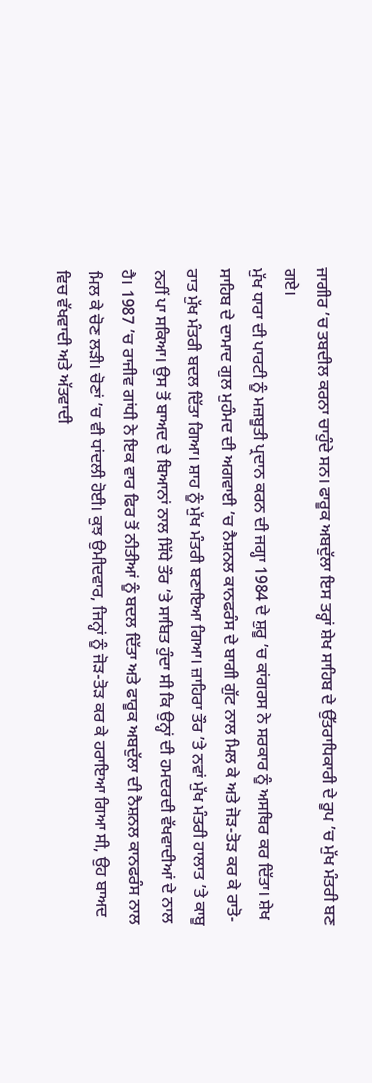ਜਾਗੀਰ ’ਚ ਤਬਦੀਲ ਕਰਨਾ ਚਾਹੁੰਦੇ ਸਨ। ਫਾਰੂਕ ਅਬਦੁੱਲਾ ਇਸ ਤਰ੍ਹਾਂ ਸ਼ੇਖ ਸਾਹਿਬ ਦੇ ਉੱਤਰਾਧਿਕਾਰੀ ਦੇ ਰੂਪ ’ਚ ਮੁੱਖ ਮੰਤਰੀ ਬਣ ਗਏ।
ਮੁੱਖ ਧਾਰਾ ਦੀ ਪਾਰਟੀ ਨੂੰ ਮਜ਼ਬੂਤੀ ਪ੍ਰਦਾਨ ਕਰਨ ਦੀ ਜਗ੍ਹਾ 1984 ਦੇ ਸ਼ੁਰੂ ’ਚ ਕਾਂਗਰਸ ਨੇ ਸਰਕਾਰ ਨੂੰ ਅਸਥਿਰ ਕਰ ਦਿੱਤਾ। ਸ਼ੇਖ ਸਾਹਿਬ ਦੇ ਦਾਮਾਦ ਗੁਲ ਮੁਹੰਮਦ ਦੀ ਅਗਵਾਈ ’ਚ ਨੈਸ਼ਨਲ ਕਾਨਫਰੰਸ ਦੇ ਬਾਗੀ ਗੁੱਟ ਨਾਲ ਮਿਲ ਕੇ ਅਤੇ ਜੋੜ-ਤੋੜ ਕਰ ਕੇ ਰਾਤੋ-ਰਾਤ ਮੁੱਖ ਮੰਤਰੀ ਬਦਲ ਦਿੱਤਾ ਗਿਆ। ਸ਼ਾਹ ਨੂੰ ਮੁੱਖ ਮੰਤਰੀ ਬਣਾਇਆ ਗਿਆ। ਜ਼ਾਹਿਰਾ ਤੌਰ ’ਤੇ ਨਵਾਂ ਮੁੱਖ ਮੰਤਰੀ ਹਾਲਾਤ ’ਤੇ ਕਾਬੂ ਨਹੀਂ ਪਾ ਸਕਿਆ। ਉਸ ਤੋਂ ਬਾਅਦ ਦੇ ਬਿਆਨਾਂ ਨਾਲ ਸਿੱਧੇ ਤੌਰ ’ਤੇ ਸਾਬਿਤ ਹੁੰਦਾ ਸੀ ਕਿ ਉਨ੍ਹਾਂ ਦੀ ਹਮਦਰਦੀ ਵੱਖਵਾਦੀਆਂ ਦੇ ਨਾਲ ਹੈ। 1987 ’ਚ ਰਾਜੀਵ ਗਾਂਧੀ ਨੇ ਇਕ ਵਾਰ ਫਿਰ ਤੋਂ ਨੀਤੀਆਂ ਨੂੰ ਬਦਲ ਦਿੱਤਾ ਅਤੇ ਫਾਰੂਕ ਅਬਦੁੱਲਾ ਦੀ ਨੈਸ਼ਨਲ ਕਾਨਫਰੰਸ ਨਾਲ ਮਿਲ ਕੇ ਚੋਣ ਲੜੀ। ਚੋਣਾਂ ’ਚ ਵੀ ਧਾਂਦਲੀ ਹੋਈ। ਕੁਝ ਉਮੀਦਵਾਰ, ਜਿਨ੍ਹਾਂ ਨੂੰ ਜੋੜ-ਤੋੜ ਕਰ ਕੇ ਹਰਾਇਆ ਗਿਆ ਸੀ, ਉਹ ਬਾਅਦ ਵਿਚ ਵੱਖਵਾਦੀ ਅਤੇ ਅੱਤਵਾਦੀ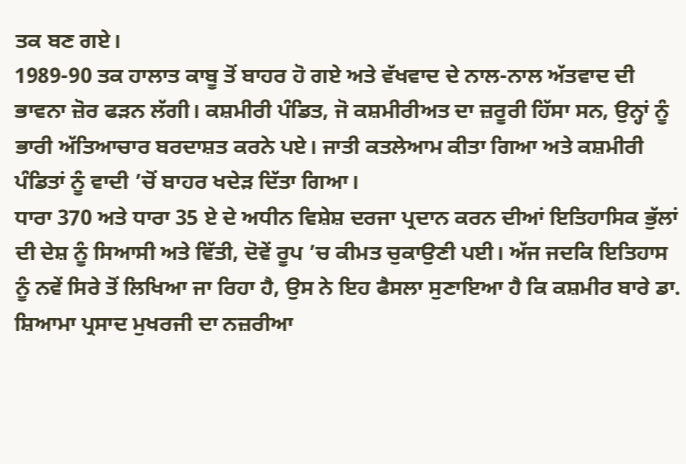ਤਕ ਬਣ ਗਏ।
1989-90 ਤਕ ਹਾਲਾਤ ਕਾਬੂ ਤੋਂ ਬਾਹਰ ਹੋ ਗਏ ਅਤੇ ਵੱਖਵਾਦ ਦੇ ਨਾਲ-ਨਾਲ ਅੱਤਵਾਦ ਦੀ ਭਾਵਨਾ ਜ਼ੋਰ ਫੜਨ ਲੱਗੀ। ਕਸ਼ਮੀਰੀ ਪੰਡਿਤ, ਜੋ ਕਸ਼ਮੀਰੀਅਤ ਦਾ ਜ਼ਰੂਰੀ ਹਿੱਸਾ ਸਨ, ਉਨ੍ਹਾਂ ਨੂੰ ਭਾਰੀ ਅੱਤਿਆਚਾਰ ਬਰਦਾਸ਼ਤ ਕਰਨੇ ਪਏ। ਜਾਤੀ ਕਤਲੇਆਮ ਕੀਤਾ ਗਿਆ ਅਤੇ ਕਸ਼ਮੀਰੀ ਪੰਡਿਤਾਂ ਨੂੰ ਵਾਦੀ ’ਚੋਂ ਬਾਹਰ ਖਦੇੜ ਦਿੱਤਾ ਗਿਆ।
ਧਾਰਾ 370 ਅਤੇ ਧਾਰਾ 35 ਏ ਦੇ ਅਧੀਨ ਵਿਸ਼ੇਸ਼ ਦਰਜਾ ਪ੍ਰਦਾਨ ਕਰਨ ਦੀਆਂ ਇਤਿਹਾਸਿਕ ਭੁੱਲਾਂ ਦੀ ਦੇਸ਼ ਨੂੰ ਸਿਆਸੀ ਅਤੇ ਵਿੱਤੀ, ਦੋਵੇਂ ਰੂਪ ’ਚ ਕੀਮਤ ਚੁਕਾਉਣੀ ਪਈ। ਅੱਜ ਜਦਕਿ ਇਤਿਹਾਸ ਨੂੰ ਨਵੇਂ ਸਿਰੇ ਤੋਂ ਲਿਖਿਆ ਜਾ ਰਿਹਾ ਹੈ, ਉਸ ਨੇ ਇਹ ਫੈਸਲਾ ਸੁਣਾਇਆ ਹੈ ਕਿ ਕਸ਼ਮੀਰ ਬਾਰੇ ਡਾ. ਸ਼ਿਆਮਾ ਪ੍ਰਸਾਦ ਮੁਖਰਜੀ ਦਾ ਨਜ਼ਰੀਆ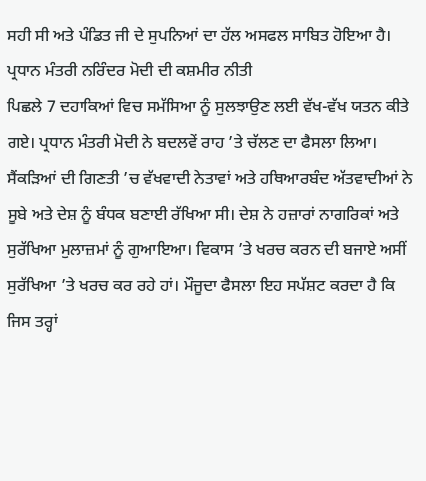ਸਹੀ ਸੀ ਅਤੇ ਪੰਡਿਤ ਜੀ ਦੇ ਸੁਪਨਿਆਂ ਦਾ ਹੱਲ ਅਸਫਲ ਸਾਬਿਤ ਹੋਇਆ ਹੈ।
ਪ੍ਰਧਾਨ ਮੰਤਰੀ ਨਰਿੰਦਰ ਮੋਦੀ ਦੀ ਕਸ਼ਮੀਰ ਨੀਤੀ
ਪਿਛਲੇ 7 ਦਹਾਕਿਆਂ ਵਿਚ ਸਮੱਸਿਆ ਨੂੰ ਸੁਲਝਾਉਣ ਲਈ ਵੱਖ-ਵੱਖ ਯਤਨ ਕੀਤੇ ਗਏ। ਪ੍ਰਧਾਨ ਮੰਤਰੀ ਮੋਦੀ ਨੇ ਬਦਲਵੇਂ ਰਾਹ ’ਤੇ ਚੱਲਣ ਦਾ ਫੈਸਲਾ ਲਿਆ। ਸੈਂਕੜਿਆਂ ਦੀ ਗਿਣਤੀ ’ਚ ਵੱਖਵਾਦੀ ਨੇਤਾਵਾਂ ਅਤੇ ਹਥਿਆਰਬੰਦ ਅੱਤਵਾਦੀਆਂ ਨੇ ਸੂਬੇ ਅਤੇ ਦੇਸ਼ ਨੂੰ ਬੰਧਕ ਬਣਾਈ ਰੱਖਿਆ ਸੀ। ਦੇਸ਼ ਨੇ ਹਜ਼ਾਰਾਂ ਨਾਗਰਿਕਾਂ ਅਤੇ ਸੁਰੱਖਿਆ ਮੁਲਾਜ਼ਮਾਂ ਨੂੰ ਗੁਆਇਆ। ਵਿਕਾਸ ’ਤੇ ਖਰਚ ਕਰਨ ਦੀ ਬਜਾਏ ਅਸੀਂ ਸੁਰੱਖਿਆ ’ਤੇ ਖਰਚ ਕਰ ਰਹੇ ਹਾਂ। ਮੌਜੂਦਾ ਫੈਸਲਾ ਇਹ ਸਪੱਸ਼ਟ ਕਰਦਾ ਹੈ ਕਿ ਜਿਸ ਤਰ੍ਹਾਂ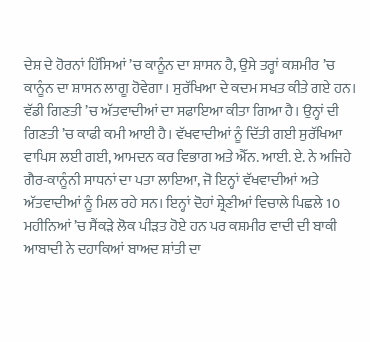ਦੇਸ਼ ਦੇ ਹੋਰਨਾਂ ਹਿੱਸਿਆਂ ’ਚ ਕਾਨੂੰਨ ਦਾ ਸ਼ਾਸਨ ਹੈ, ਉਸੇ ਤਰ੍ਹਾਂ ਕਸ਼ਮੀਰ ’ਚ ਕਾਨੂੰਨ ਦਾ ਸ਼ਾਸਨ ਲਾਗੂ ਹੋਵੇਗਾ। ਸੁਰੱਖਿਆ ਦੇ ਕਦਮ ਸਖਤ ਕੀਤੇ ਗਏ ਹਨ। ਵੱਡੀ ਗਿਣਤੀ ’ਚ ਅੱਤਵਾਦੀਆਂ ਦਾ ਸਫਾਇਆ ਕੀਤਾ ਗਿਆ ਹੈ। ਉਨ੍ਹਾਂ ਦੀ ਗਿਣਤੀ ’ਚ ਕਾਫੀ ਕਮੀ ਆਈ ਹੈ। ਵੱਖਵਾਦੀਆਂ ਨੂੰ ਦਿੱਤੀ ਗਈ ਸੁਰੱਖਿਆ ਵਾਪਿਸ ਲਈ ਗਈ, ਆਮਦਨ ਕਰ ਵਿਭਾਗ ਅਤੇ ਐੱਨ. ਆਈ. ਏ. ਨੇ ਅਜਿਹੇ ਗੈਰ-ਕਾਨੂੰਨੀ ਸਾਧਨਾਂ ਦਾ ਪਤਾ ਲਾਇਆ, ਜੋ ਇਨ੍ਹਾਂ ਵੱਖਵਾਦੀਆਂ ਅਤੇ ਅੱਤਵਾਦੀਆਂ ਨੂੰ ਮਿਲ ਰਹੇ ਸਨ। ਇਨ੍ਹਾਂ ਦੋਹਾਂ ਸ਼੍ਰੇਣੀਆਂ ਵਿਚਾਲੇ ਪਿਛਲੇ 10 ਮਹੀਨਿਆਂ ’ਚ ਸੈਂਕੜੇ ਲੋਕ ਪੀੜਤ ਹੋਏ ਹਨ ਪਰ ਕਸ਼ਮੀਰ ਵਾਦੀ ਦੀ ਬਾਕੀ ਆਬਾਦੀ ਨੇ ਦਹਾਕਿਆਂ ਬਾਅਦ ਸ਼ਾਂਤੀ ਦਾ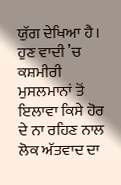ਯੁੱਗ ਦੇਖਿਆ ਹੈ। ਹੁਣ ਵਾਦੀ ’ਚ ਕਸ਼ਮੀਰੀ ਮੁਸਲਮਾਨਾਂ ਤੋਂ ਇਲਾਵਾ ਕਿਸੇ ਹੋਰ ਦੇ ਨਾ ਰਹਿਣ ਨਾਲ ਲੋਕ ਅੱਤਵਾਦ ਦਾ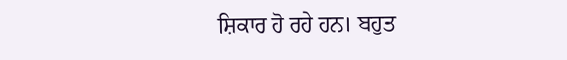ਸ਼ਿਕਾਰ ਹੋ ਰਹੇ ਹਨ। ਬਹੁਤ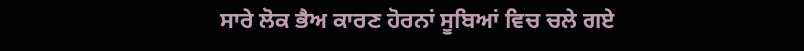ਸਾਰੇ ਲੋਕ ਭੈਅ ਕਾਰਣ ਹੋਰਨਾਂ ਸੂਬਿਆਂ ਵਿਚ ਚਲੇ ਗਏ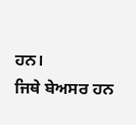ਹਨ।
ਜਿਥੇ ਬੇਅਸਰ ਹਨ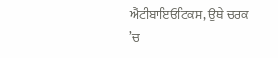ਐਂਟੀਬਾਇਓਟਿਕਸ, ਉਥੇ ਚਰਕ ’ਚ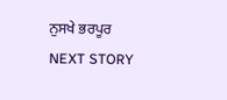ਨੁਸਖੇ ਭਰਪੂਰ
NEXT STORY